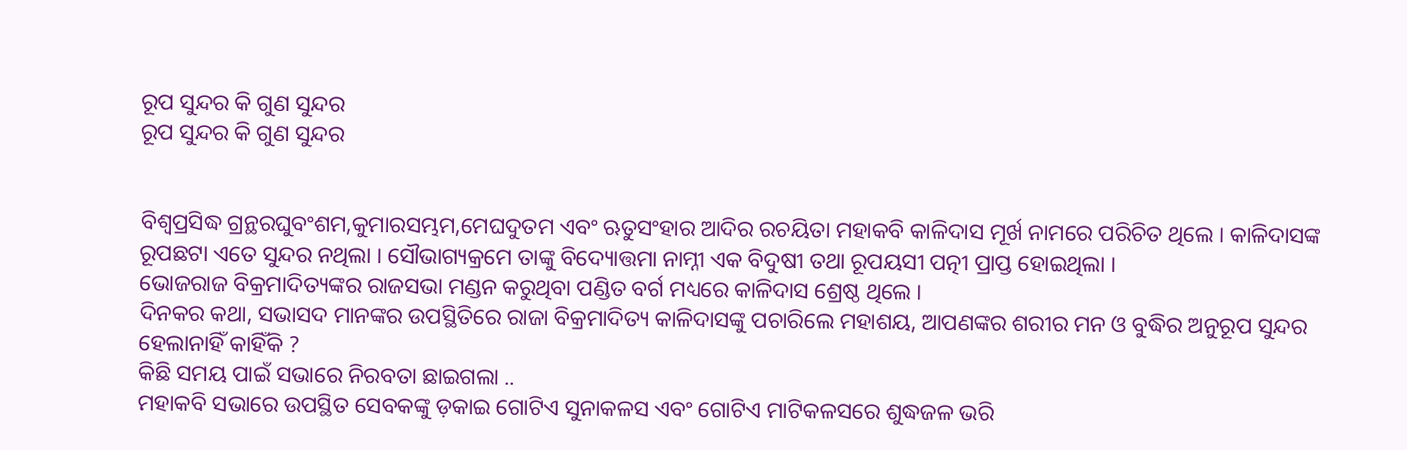ରୂପ ସୁନ୍ଦର କି ଗୁଣ ସୁନ୍ଦର
ରୂପ ସୁନ୍ଦର କି ଗୁଣ ସୁନ୍ଦର


ବିଶ୍ବପ୍ରସିଦ୍ଧ ଗ୍ରନ୍ଥରଘୁବଂଶମ,କୁମାରସମ୍ଭମ,ମେଘଦୁତମ ଏବଂ ଋତୁସଂହାର ଆଦିର ରଚୟିତା ମହାକବି କାଳିଦାସ ମୂର୍ଖ ନାମରେ ପରିଚିତ ଥିଲେ । କାଳିଦାସଙ୍କ ରୂପଛଟା ଏତେ ସୁନ୍ଦର ନଥିଲା । ସୌଭାଗ୍ୟକ୍ରମେ ତାଙ୍କୁ ବିଦ୍ୟୋତ୍ତମା ନାମ୍ନୀ ଏକ ବିଦୁଷୀ ତଥା ରୂପୟସୀ ପତ୍ନୀ ପ୍ରାପ୍ତ ହୋଇଥିଲା ।
ଭୋଜରାଜ ବିକ୍ରମାଦିତ୍ୟଙ୍କର ରାଜସଭା ମଣ୍ଡନ କରୁଥିବା ପଣ୍ଡିତ ବର୍ଗ ମଧ୍ୟରେ କାଳିଦାସ ଶ୍ରେଷ୍ଠ ଥିଲେ ।
ଦିନକର କଥା, ସଭାସଦ ମାନଙ୍କର ଉପସ୍ଥିତିରେ ରାଜା ବିକ୍ରମାଦିତ୍ୟ କାଳିଦାସଙ୍କୁ ପଚାରିଲେ ମହାଶୟ, ଆପଣଙ୍କର ଶରୀର ମନ ଓ ବୁଦ୍ଧିର ଅନୁରୂପ ସୁନ୍ଦର ହେଲାନାହିଁ କାହିଁକି ?
କିଛି ସମୟ ପାଇଁ ସଭାରେ ନିରବତା ଛାଇଗଲା ..
ମହାକବି ସଭାରେ ଉପସ୍ଥିତ ସେବକଙ୍କୁ ଡ଼କାଇ ଗୋଟିଏ ସୁନାକଳସ ଏବଂ ଗୋଟିଏ ମାଟିକଳସରେ ଶୁଦ୍ଧଜଳ ଭରି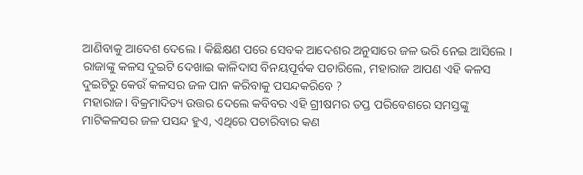ଆଣିବାକୁ ଆଦେଶ ଦେଲେ । କିଛିକ୍ଷଣ ପରେ ସେବକ ଆଦେଶର ଅନୁସାରେ ଜଳ ଭରି ନେଇ ଆସିଲେ ।
ରାଜାଙ୍କୁ କଳସ ଦୁଇଟି ଦେଖାଇ କାଳିଦାସ ବିନୟପୂର୍ବକ ପଚାରିଲେ, ମହାରାଜ ଆପଣ ଏହି କଳସ ଦୁଇଟିରୁ କେଉଁ କଳସର ଜଳ ପାନ କରିବାକୁ ପସନ୍ଦକରିବେ ?
ମହାରାଜ। ବିକ୍ରମାଦିତ୍ୟ ଉତ୍ତର ଦେଲେ କବିବର ଏହି ଗ୍ରୀଷମର ତପ୍ତ ପରିବେଶରେ ସମସ୍ତଙ୍କୁ ମାଟିକଳସର ଜଳ ପସନ୍ଦ ହୁଏ, ଏଥିରେ ପଚାରିବାର କଣ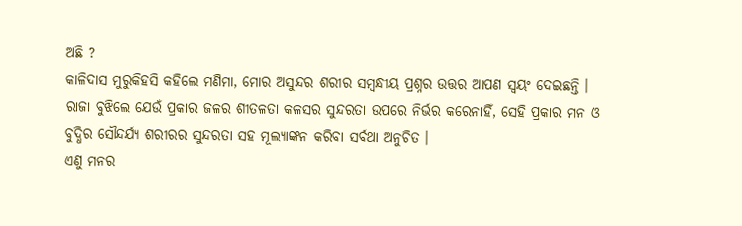ଅଛି ?
କାଳିଦାସ ମୁରୁକିହସି କହିଲେ ମଣିମା, ମୋର ଅସୁନ୍ଦର ଶରୀର ସମ୍ବନ୍ଧୀୟ ପ୍ରଶ୍ନର ଉତ୍ତର ଆପଣ ସ୍ବୟଂ ଦେଇଛନ୍ତି ।
ରାଜା ବୁଝିଲେ ଯେଉଁ ପ୍ରକାର ଜଳର ଶୀତଳତା କଳସର ସୁନ୍ଦରତା ଉପରେ ନିର୍ଭର କରେନାହିଁ, ସେହି ପ୍ରକାର ମନ ଓ ବୁଦ୍ଧିର ସୌନ୍ଦର୍ଯ୍ୟ ଶରୀରର ସୁନ୍ଦରତା ସହ ମୂଲ୍ୟାଙ୍କନ କରିବା ସର୍ବଥା ଅନୁଚିତ ।
ଏଣୁ ମନର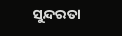ସୁନ୍ଦରତା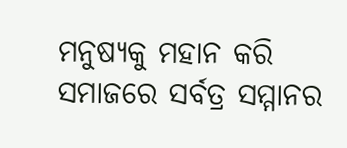ମନୁଷ୍ୟକୁ ମହାନ କରି ସମାଜରେ ସର୍ବତ୍ର ସମ୍ମାନର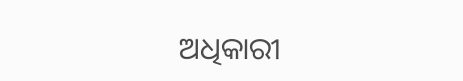ଅଧିକାରୀ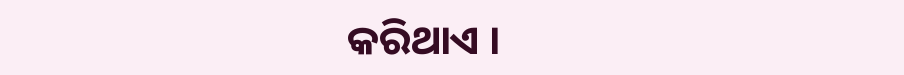କରିଥାଏ ।